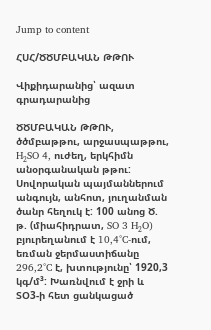Jump to content

ՀՍՀ/ԾԾՄԲԱԿԱՆ ԹԹՈՒ

Վիքիդարանից՝ ազատ գրադարանից

ԾԾՄԲԱԿԱՆ ԹԹՈՒ, ծծմբաթթու, արջասպաթթու, H₂SO 4, ուժեղ, երկհիմն անօրգանական թթու: Սովորական պայմաններում անգույն, անհոտ, յուղանման ծանր հեղուկ է: 100 անոց Ծ. թ. (միահիդրատ, SO 3 H₂O) բյուրեղանում է 10,4°C-ում, եռման ջերմաստիճանը 296,2°C է, խտությունը՝ 1920,3 կգ/մ³: Խառնվում է ջրի և ՏՕ3-ի հետ ցանկացած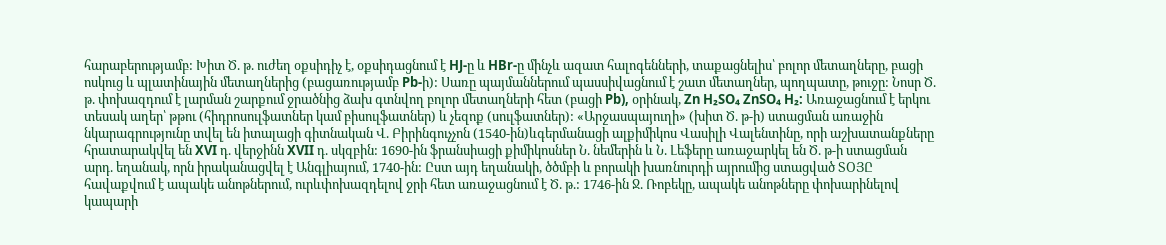հարաբերությամբ: Խիտ Ծ. թ. ուժեղ օքսիդիչ է, օքսիդացնում է HJ-ը և HBr-ը մինչև ազատ հալոգենների, տաքացնելիս՝ բոլոր մետաղները, բացի ոսկուց և պլատինային մետաղներից (բացառությամբ Pb-ի): Սառը պայմաններում պասսիվացնում է շատ մետաղներ, պողպատը, թուջը: Նոսր Ծ. թ. փոխազդում է լարման շարքում ջրածնից ձախ գտնվող բոլոր մետաղների հետ (բացի Pb), օրինակ, Zn H₂SO₄ ZnSO₄ H₂: Առաջացնում է երկու տեսակ աղեր՝ թթու (հիդրոսուլֆատներ կամ բիսուլֆատներ) և չեզոք (սուլֆատներ): «Արջասպայուղի» (խիտ Ծ. թ-ի) ստացման առաջին նկարագրությունը տվել են իտալացի գիտնական Վ. Բիրինգուչչոն (1540-ին)ևգերմանացի ալքիմիկոս Վասիլի Վալենտինը, որի աշխատանքները հրատարակվել են XVI դ. վերջինն XVII դ. սկզբին: 1690-ին ֆրանսիացի քիմիկոսներ Ն. նեմերին և Ն. Լեֆերը առաջարկել են Ծ. թ-ի ստացման արդ. եղանակ, որն իրականացվել է Անգլիայում, 1740-ին: Ըստ այդ եղանակի, ծծմբի և բորակի խառնուրդի այրումից ստացված ՏՕՅԸ հավաքվում է ապակե անոթներում, ուրևփոխազդելով ջրի հետ առաջացնում է Ծ. թ.: 1746-ին Ջ. Ռոբեկը, ապակե անոթները փոխարինելով կապարի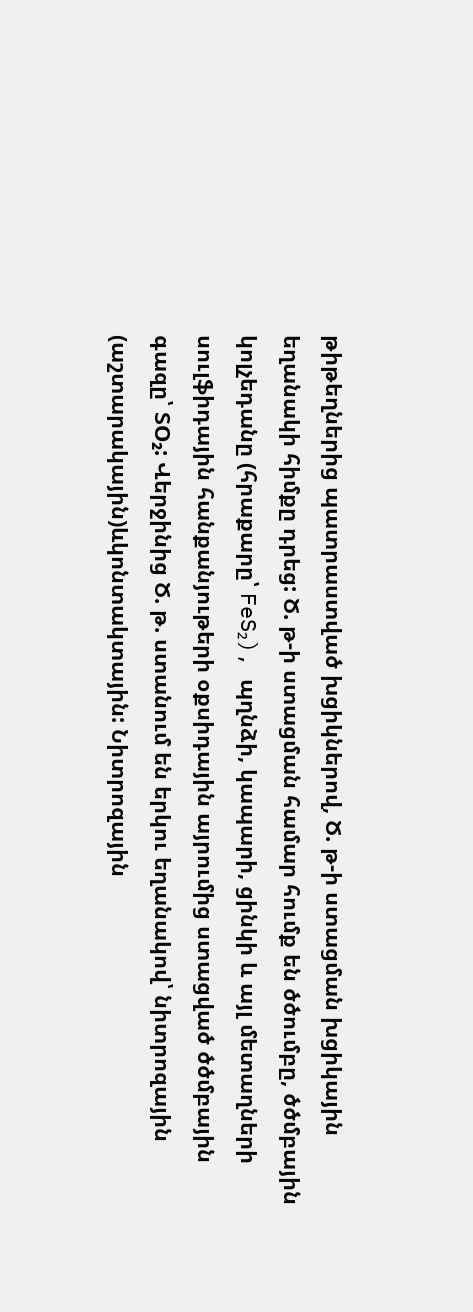թիթեղներից պատրաստված խցիկներով, Ծ. թ-ի ստացման խցիկային եղանակի հիմքը դրեց: Ծ. թ-ի ստացման համար հումք են ծծումբը, ծծմբային կոլչեդանը (հրաքարը՝ FeS₂), պղնձի, կապարի, ցինկի և այլ մետաղների սուլֆիդային հանքանյութերի օքսիդային այրումից ստացված ծծմբային գազը՝ ՏO₂: Վերջինից Ծ. թ. ստանում են երկու եղանակով՝ նիտրոզային (աշտարակային)ևկոնտակտային: Նիտրոզային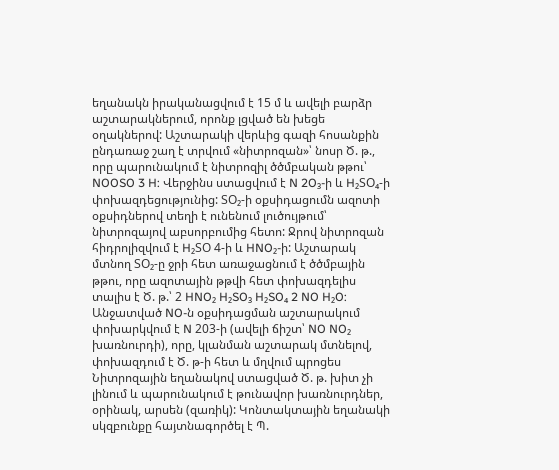եղանակն իրականացվում է 15 մ և ավելի բարձր աշտարակներում, որոնք լցված են խեցե օղակներով: Աշտարակի վերևից գազի հոսանքին ընդառաջ շաղ է տրվում «նիտրոզան»՝ նոսր Ծ. թ., որը պարունակում է նիտրոզիլ ծծմբական թթու՝ NOOSO 3 H: Վերջինս ստացվում է N 2O₃-ի և H₂ՏO₄-ի փոխազդեցությունից: ՏO₂-ի օքսիդացումն ազոտի օքսիդներով տեղի է ունենում լուծույթում՝ նիտրոզայով աբսորբումից հետո: Ջրով նիտրոզան հիդրոլիզվում է H₂ՏՕ 4-ի և HNO₂-ի: Աշտարակ մտնող ՏO₂-ը ջրի հետ առաջացնում է ծծմբային թթու, որը ազոտային թթվի հետ փոխազդելիս տալիս է Ծ. թ.՝ 2 HNO₂ H₂SO₃ H₂SO₄ 2 NO H₂O: Անջատված NO-ն օքսիդացման աշտարակում փոխարկվում է N 203-ի (ավելի ճիշտ՝ NO NO₂ խառնուրդի), որը, կլանման աշտարակ մտնելով, փոխազդում է Ծ. թ-ի հետ և մղվում պրոցես Նիտրոզային եղանակով ստացված Ծ. թ. խիտ չի լինում և պարունակում է թունավոր խառնուրդներ, օրինակ, արսեն (զառիկ): Կոնտակտային եղանակի սկզբունքը հայտնագործել է Պ.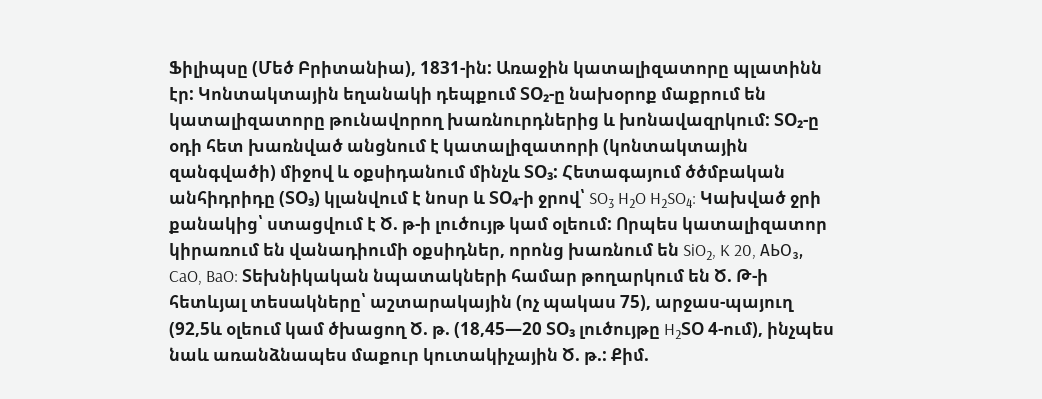Ֆիլիպսը (Մեծ Բրիտանիա), 1831-ին: Առաջին կատալիզատորը պլատինն էր: Կոնտակտային եղանակի դեպքում ՏO₂-ը նախօրոք մաքրում են կատալիզատորը թունավորող խառնուրդներից և խոնավազրկում: ՏO₂-ը օդի հետ խառնված անցնում է կատալիզատորի (կոնտակտային զանգվածի) միջով և օքսիդանում մինչև ՏO₃: Հետագայում ծծմբական անհիդրիդը (ՏO₃) կլանվում է նոսր և ՏO₄-ի ջրով՝ SO₃ H₂O H₂SO₄: Կախված ջրի քանակից՝ ստացվում է Ծ. թ-ի լուծույթ կամ օլեում: Որպես կատալիզատոր կիրառում են վանադիումի օքսիդներ, որոնց խառնում են SiO₂, K 20, АЬO₃, CaO, BaO: Տեխնիկական նպատակների համար թողարկում են Ծ. Թ-ի հետևյալ տեսակները՝ աշտարակային (ոչ պակաս 75), արջաս-պայուղ (92,5և օլեում կամ ծխացող Ծ. թ. (18,45—20 ՏO₃ լուծույթը H₂ՏՕ 4-ում), ինչպես նաև առանձնապես մաքուր կուտակիչային Ծ. թ.: Քիմ.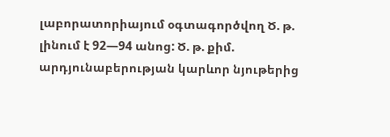լաբորատորիայում օգտագործվող Ծ. թ. լինում է 92—94 անոց: Ծ. թ. քիմ. արդյունաբերության կարևոր նյութերից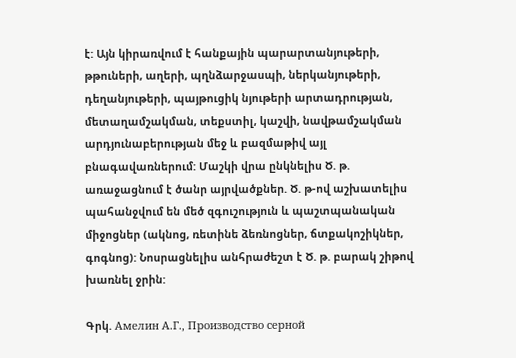է: Այն կիրառվում է հանքային պարարտանյութերի, թթուների, աղերի, պղնձարջասպի, ներկանյութերի, դեղանյութերի, պայթուցիկ նյութերի արտադրության, մետաղամշակման, տեքստիլ, կաշվի, նավթամշակման արդյունաբերության մեջ և բազմաթիվ այլ բնագավառներում: Մաշկի վրա ընկնելիս Ծ. թ. առաջացնում է ծանր այրվածքներ. Ծ. թ-ով աշխատելիս պահանջվում են մեծ զգուշություն և պաշտպանական միջոցներ (ակնոց, ռետինե ձեռնոցներ, ճտքակոշիկներ, գոգնոց): Նոսրացնելիս անհրաժեշտ է Ծ. թ. բարակ շիթով խառնել ջրին:

Գրկ. Амелин А.Г., Производство серной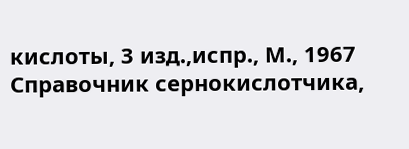кислоты, 3 изд.,испр., М., 1967 Справочник сернокислотчика,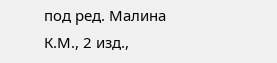под ред. Малина К.М., 2 изд.,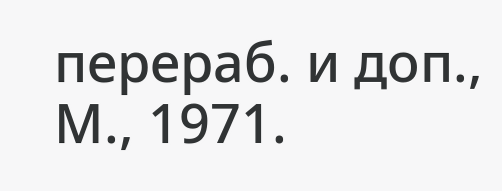перераб. и доп., М., 1971.